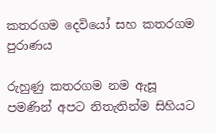කතරගම දෙවියෝ සහ කතරගම පුරාණය

රුහුණු කතරගම නම ඇසූ පමණින් අපට නිතැතින්ම සිහියට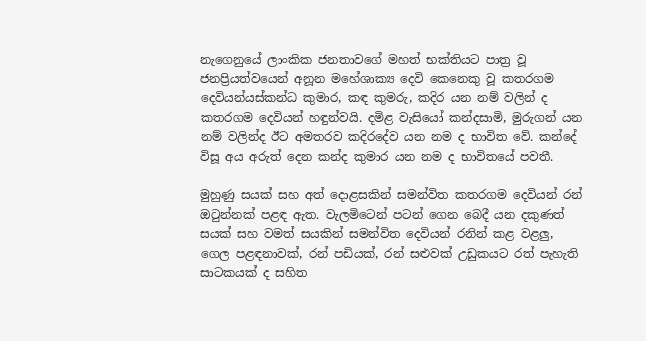නැගෙනුයේ ලාංකික ජනතාවගේ මහත් භක්‌තියට පාත්‍ර වූ ජනප්‍රියත්වයෙන් අනූන මහේශාක්‍ය දෙවි කෙනෙකු වූ කතරගම දෙවියන්යස්‌කන්ධ කුමාර, කඳ කුමරු, කදිර යන නම් වලින් ද කතරගම දෙවියන් හඳුන්වයි. දමිළ වැසියෝ කන්දසාමි, මුරුගන් යන නම් වලින්ද ඊට අමතරව කදිරදේව යන නම ද භාවිත වේ. කන්දේ විසූ අය අරුත් දෙන කන්ද කුමාර යන නම ද භාවිතයේ පවතී.

මුහුණු සයක්‌ සහ අත් දොළසකින් සමන්විත කතරගම දෙවියන් රන් ඔටුන්නක්‌ පළඳ ඇත. වැලමිටෙන් පටන් ගෙන බෙදී යන දකුණත් සයක්‌ සහ වමත් සයකින් සමන්විත දෙවියන් රනින් කළ වළලු, ගෙල පළඳනාවක්‌, රන් පඩියක්‌, රන් සළුවක්‌ උඩුකයට රත් පැහැති සාටකයක්‌ ද සහිත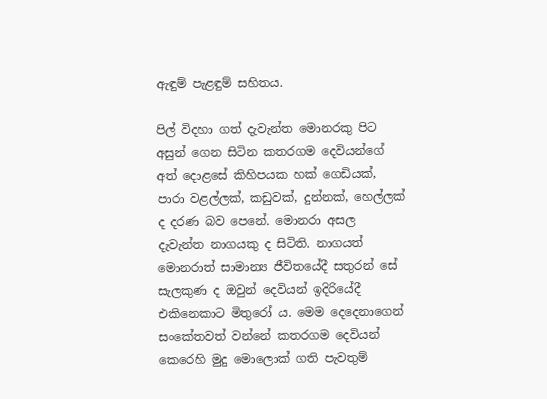ඇඳුම් පැළඳුම් සහිතය.

පිල් විදහා ගත් දැවැන්ත මොනරකු පිට අසුන් ගෙන සිටින කතරගම දෙවියන්ගේ අත් දොළසේ කිහිපයක හක්‌ ගෙඩියක්‌, පාරා වළල්ලක්‌, කඩුවක්‌, දුන්නක්‌, හෙල්ලක්‌ ද දරණ බව පෙනේ. මොනරා අසල දැවැන්ත නාගයකු ද සිටිති. නාගයත් මොනරාත් සාමාන්‍ය ජීවිතයේදී සතුරන් සේ සැලකුණ ද ඔවුන් දෙවියන් ඉදිරියේදී එකිනෙකාට මිතුරෝ ය. මෙම දෙදෙනාගෙන් සංකේතවත් වන්නේ කතරගම දෙවියන් කෙරෙහි මුදු මොලොක්‌ ගති පැවතුම්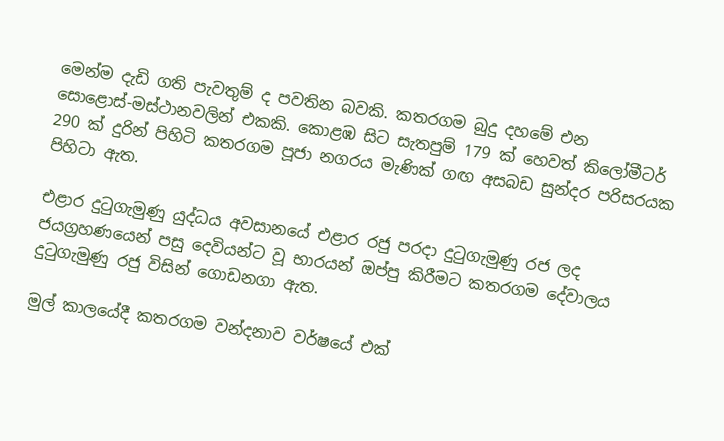මෙන්ම දැඩි ගති පැවතුම් ද පවතින බවකි. කතරගම බුදු දහමේ එන සොළොස්‌-මස්‌ථානවලින් එකකි. කොළඹ සිට සැතපුම් 179 ක්‌ හෙවත් කිලෝමීටර් 290 ක්‌ දුරින් පිහිටි කතරගම පූජා නගරය මැණික්‌ ගඟ අසබඩ සුන්දර පරිසරයක පිහිටා ඇත.

එළාර දුටුගැමුණු යුද්ධය අවසානයේ එළාර රජු පරදා දුටුගැමුණු රජ ලද ජයග්‍රහණයෙන් පසු දෙවියන්ට වූ භාරයන් ඔප්පු කිරීමට කතරගම දේවාලය දුටුගැමුණු රජු විසින් ගොඩනගා ඇත.

මුල් කාලයේදී කතරගම වන්දනාව වර්ෂයේ එක්‌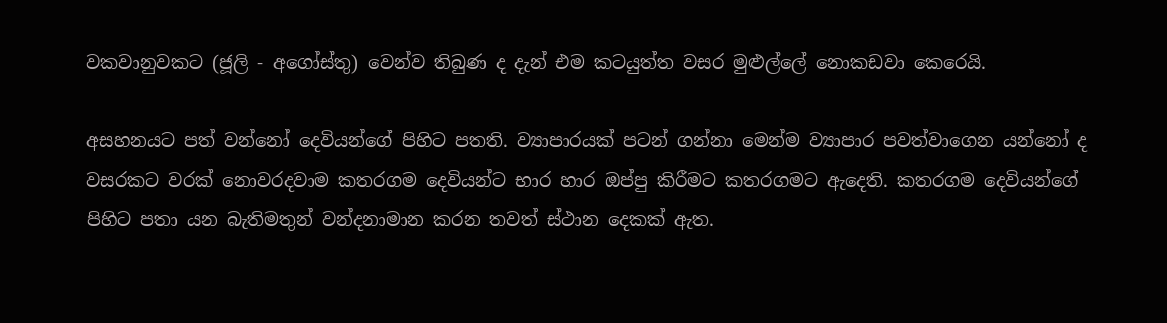වකවානුවකට (ජූලි - අගෝස්‌තු) වෙන්ව තිබුණ ද දැන් එම කටයුත්ත වසර මුළුල්ලේ නොකඩවා කෙරෙයි.

අසහනයට පත් වන්නෝ දෙවියන්ගේ පිහිට පතති. ව්‍යාපාරයක්‌ පටන් ගන්නා මෙන්ම ව්‍යාපාර පවත්වාගෙන යන්නෝ ද වසරකට වරක්‌ නොවරදවාම කතරගම දෙවියන්ට භාර හාර ඔප්පු කිරීමට කතරගමට ඇදෙති. කතරගම දෙවියන්ගේ පිහිට පතා යන බැතිමතුන් වන්දනාමාන කරන තවත් ස්‌ථාන දෙකක්‌ ඇත.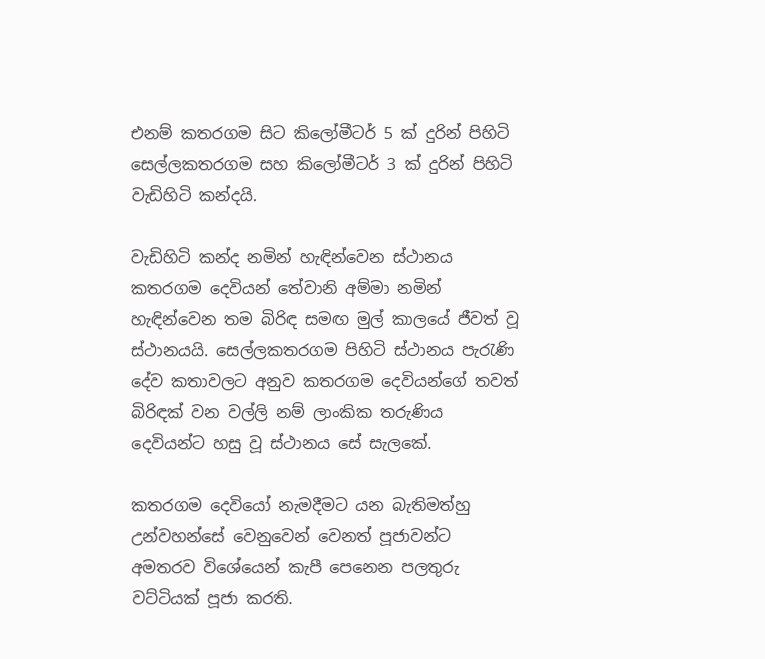එනම් කතරගම සිට කිලෝමීටර් 5 ක්‌ දුරින් පිහිටි සෙල්ලකතරගම සහ කිලෝමීටර් 3 ක්‌ දුරින් පිහිටි වැඩිහිටි කන්දයි.

වැඩිහිටි කන්ද නමින් හැඳින්වෙන ස්‌ථානය කතරගම දෙවියන් තේවානි අම්මා නමින් හැඳින්වෙන තම බිරිඳ සමඟ මුල් කාලයේ ජීවත් වූ ස්‌ථානයයි. සෙල්ලකතරගම පිහිටි ස්‌ථානය පැරැණි දේව කතාවලට අනුව කතරගම දෙවියන්ගේ තවත් බිරිඳක්‌ වන වල්ලි නම් ලාංකික තරුණිය දෙවියන්ට හසු වූ ස්‌ථානය සේ සැලකේ.

කතරගම දෙවියෝ නැමදීමට යන බැතිමත්හු උන්වහන්සේ වෙනුවෙන් වෙනත් පූජාවන්ට අමතරව විශේයෙන් කැපී පෙනෙන පලතුරු වට්‌ටියක්‌ පූජා කරති.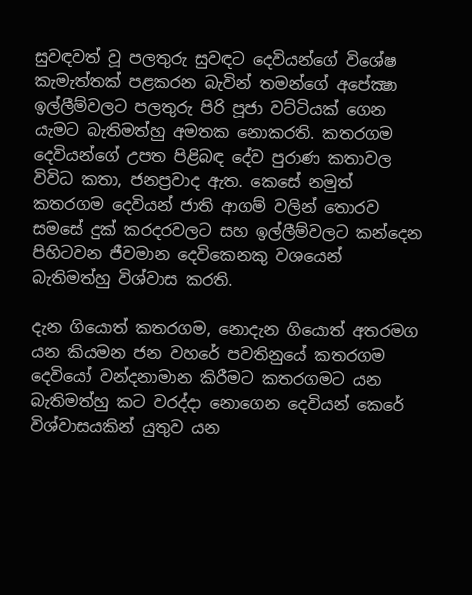සුවඳවත් වූ පලතුරු සුවඳට දෙවියන්ගේ විශේෂ කැමැත්තක්‌ පළකරන බැවින් තමන්ගේ අපේක්‍ෂා ඉල්ලීම්වලට පලතුරු පිරි පූජා වට්‌ටියක්‌ ගෙන යැමට බැතිමත්හු අමතක නොකරති. කතරගම දෙවියන්ගේ උපත පිළිබඳ දේව පුරාණ කතාවල විවිධ කතා, ජනප්‍රවාද ඇත. කෙසේ නමුත් කතරගම දෙවියන් ජාති ආගම් වලින් තොරව සමසේ දුක්‌ කරදරවලට සහ ඉල්ලීම්වලට කන්දෙන පිහිටවන ජීවමාන දෙවිකෙනකු වශයෙන් බැතිමත්හු විශ්වාස කරති.

දැන ගියොත් කතරගම, නොදැන ගියොත් අතරමග යන කියමන ජන වහරේ පවතිනුයේ කතරගම දෙවියෝ වන්දනාමාන කිරීමට කතරගමට යන බැතිමත්හු කට වරද්දා නොගෙන දෙවියන් කෙරේ විශ්වාසයකින් යුතුව යන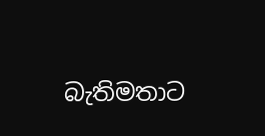බැතිමතාට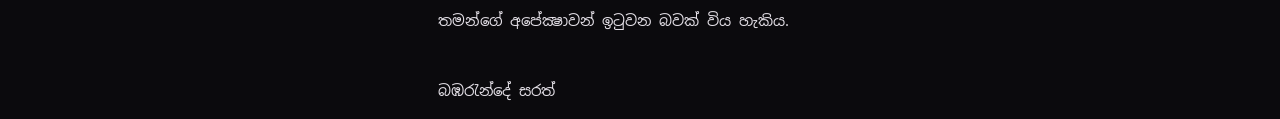තමන්ගේ අපේක්‍ෂාවන් ඉටුවන බවක්‌ විය හැකිය.

බඹරැන්දේ සරත්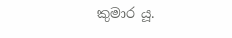කුමාර යූ.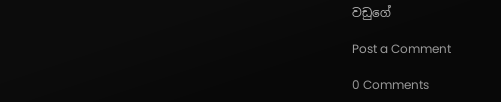වඩුගේ

Post a Comment

0 Comments